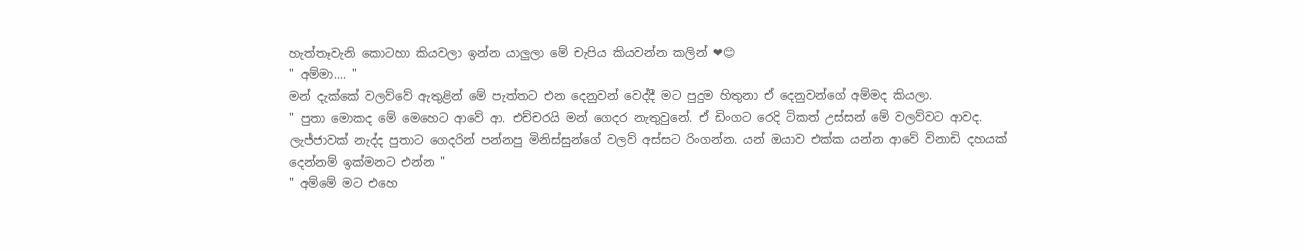හැත්තෑවැනි කොටහා කියවලා ඉන්න යාලුලා මේ චැපිය කියවන්න කලින් ❤😊
" අම්මා.... "
මන් දැක්කේ වලව්වේ ඇතුළින් මේ පැත්තට එන දෙනුවන් වෙද්දී මට පුදුම හිතුනා ඒ දෙනුවන්ගේ අම්මද කියලා.
" පුතා මොකද මේ මෙහෙට ආවේ ආ. එච්චරයි මන් ගෙදර නැතුවුනේ. ඒ ඩිංගට රෙදි ටිකත් උස්සන් මේ වලව්වට ආවද. ලැජ්ජාවක් නැද්ද පුතාට ගෙදරින් පන්නපු මිනිස්සුන්ගේ වලව් අස්සට රිංගන්න. යන් ඔයාව එක්ක යන්න ආවේ විනාඩි දහයක් දෙන්නම් ඉක්මනට එන්න "
" අම්මේ මට එහෙ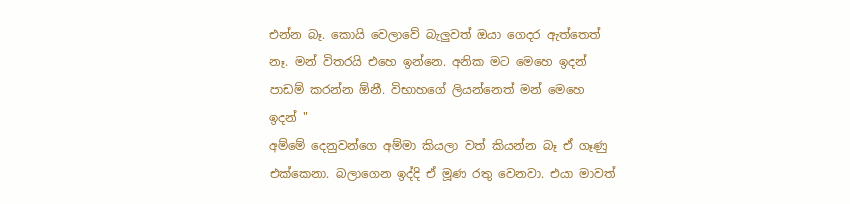එන්න බෑ. කොයි වෙලාවේ බැලුවත් ඔයා ගෙදර ඇත්තෙත් නෑ. මන් විතරයි එහෙ ඉන්නෙ. අනික මට මෙහෙ ඉදන් පාඩම් කරන්න ඕනී. විභාහගේ ලියන්නෙත් මන් මෙහෙ ඉදන් "
අම්මේ දෙනුවන්ගෙ අම්මා කියලා වත් කියන්න බෑ ඒ ගෑණු එක්කෙනා. බලාගෙන ඉද්දි ඒ මූණ රතු වෙනවා. එයා මාවත්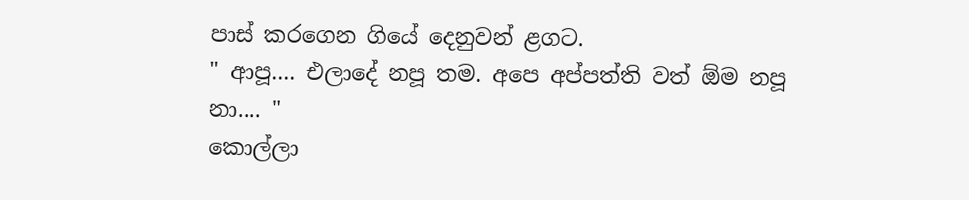පාස් කරගෙන ගියේ දෙනුවන් ළගට.
" ආපූ.... එලාදේ නපූ තම. අපෙ අප්පත්ති වත් ඕම නපූ නා.... "
කොල්ලා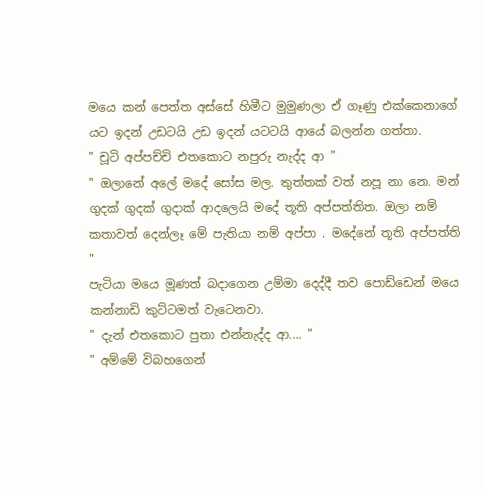මයෙ කන් පෙත්ත අස්සේ හිමීට මුමුණලා ඒ ගෑණු එක්කෙනාගේ යට ඉදන් උඩටයි උඩ ඉදන් යටටයි ආයේ බලන්න ගත්තා.
" චූටි අප්පච්චි එතකොට නපුරු නැද්ද ආ "
" ඔලානේ අලේ මදේ සෝස මල. තුත්තක් වත් නපූ නා නෙ. මන් ගුදක් ගුදක් ගුදාක් ආදලෙයි මදේ තූති අප්පත්තිත. ඔලා නම් කතාවත් දෙන්ලෑ මේ පැතියා නම් අප්පා . මදේනේ තූති අප්පත්ති "
පැටියා මයෙ මූණත් බදාගෙන උම්මා දෙද්දී තව පොඩ්ඩෙන් මයෙ කන්නාඩි කුට්ටමත් වැටෙනවා.
" දැන් එතකොට පුතා එන්නැද්ද ආ.... "
" අම්මේ විබහගෙන්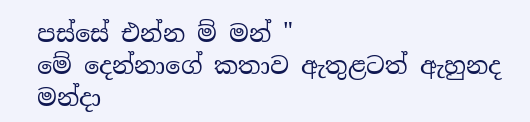පස්සේ එන්න ම් මන් "
මේ දෙන්නාගේ කතාව ඇතුළටත් ඇහුනද මන්දා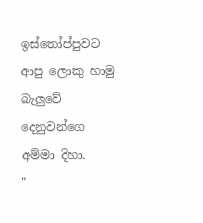ඉස්තෝප්පුවට ආපු ලොකු හාමු බැලුවේ දෙනුවන්ගෙ අම්මා දිහා.
"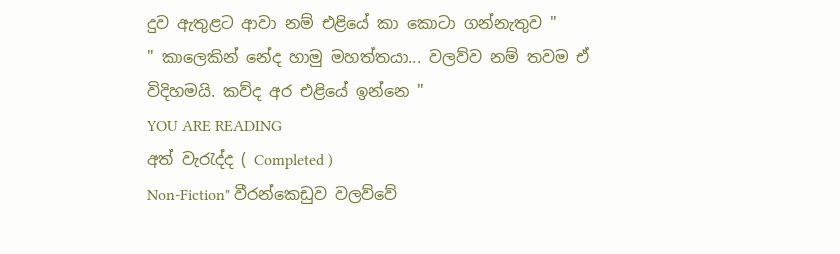දුව ඇතුළට ආවා නම් එළියේ කා කොටා ගන්නැතුව "
" කාලෙකින් නේද හාමු මහත්තයා... වලව්ව නම් තවම ඒ විදිහමයි. කව්ද අර එළියේ ඉන්නෙ "
YOU ARE READING
අත් වැරැද්ද ( Completed )
Non-Fiction" වීරන්කෙඩුව වලව්වේ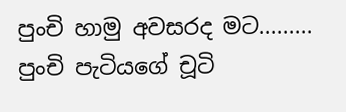පුංචි හාමු අවසරද මට......... පුංචි පැටියගේ චූටි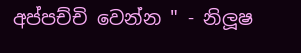අප්පච්චි වෙන්න " - නිලූෂ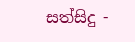සත්සිදු -